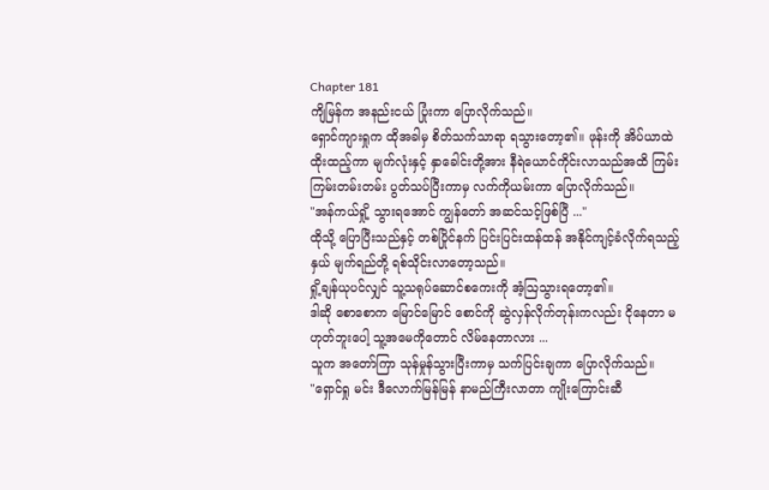Chapter 181
ကျိမြန်က အနည်းငယ် ပြုံးကာ ပြောလိုက်သည်။
ရှောင်ကျားရှုက ထိုအခါမှ စိတ်သက်သာရာ ရသွားတော့၏။ ဖုန်းကို အိပ်ယာထဲ ထိုးထည့်ကာ မျက်လုံးနှင့် နှာခေါင်းတို့အား နီရဲယောင်ကိုင်းလာသည်အထိ ကြမ်းကြမ်းတမ်းတမ်း ပွတ်သပ်ပြီးကာမှ လက်ကိုယမ်းကာ ပြောလိုက်သည်။
"အန်ကယ်ရှို့ သွားရအောင် ကျွန်တော် အဆင်သင့်ဖြစ်ပြီ ..."
ထိုသို့ ပြောပြီးသည်နှင့် တစ်ပြိုင်နက် ပြင်းပြင်းထန်ထန် အနိုင်ကျင့်ခံလိုက်ရသည့်နှယ် မျက်ရည်တို့ ရစ်သိုင်းလာတော့သည်။
ရှို့ချန်ယုပင်လျှင် သူ့သရုပ်ဆောင်စကေးကို အံ့ဩသွားရတော့၏။
ဒါဆို စောစောက မြောင်မြောင် စောင်ကို ဆွဲလှန်လိုက်တုန်းကလည်း ငိုနေတာ မဟုတ်ဘူးပေါ့ သူ့အမေကိုတောင် လိမ်နေတာလား ...
သူက အတော်ကြာ သုန်မှုန်သွားပြီးကာမှ သက်ပြင်းချကာ ပြောလိုက်သည်။
"ရှောင်ရှု မင်း ဒီလောက်မြန်မြန် နာမည်ကြီးလာတာ ကျိုးကြောင်းဆီ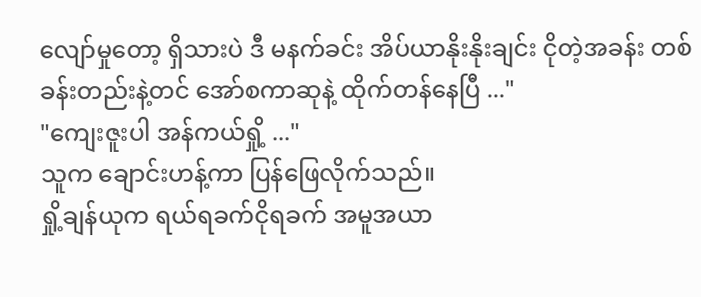လျော်မှုတော့ ရှိသားပဲ ဒီ မနက်ခင်း အိပ်ယာနိုးနိုးချင်း ငိုတဲ့အခန်း တစ်ခန်းတည်းနဲ့တင် အော်စကာဆုနဲ့ ထိုက်တန်နေပြီ ..."
"ကျေးဇူးပါ အန်ကယ်ရှို့ ..."
သူက ချောင်းဟန့်ကာ ပြန်ဖြေလိုက်သည်။
ရှို့ချန်ယုက ရယ်ရခက်ငိုရခက် အမူအယာ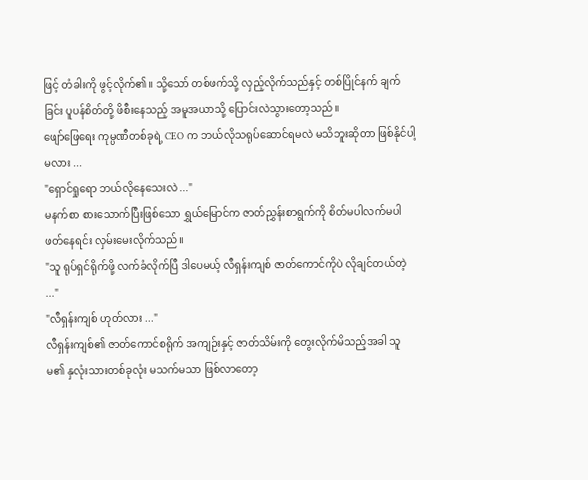ဖြင့် တံခါးကို ဖွင့်လိုက်၏။ သို့သော် တစ်ဖက်သို့ လှည့်လိုက်သည်နှင့် တစ်ပြိုင်နက် ချက်ခြင်း ပူပန်စိတ်တို့ ဖိစီးနေသည့် အမူအယာသို့ ပြောင်းလဲသွားတော့သည်။
ဖျော်ဖြေရေး ကုမ္ပဏီတစ်ခုရဲ့ CEO က ဘယ်လိုသရုပ်ဆောင်ရမလဲ မသိဘူးဆိုတာ ဖြစ်နိုင်ပါ့မလား ...
"ရှောင်ရှုရော ဘယ်လိုနေသေးလဲ ..."
မနက်စာ စားသောက်ပြီးဖြစ်သော ရွှယ်မြောင်က ဇာတ်ညွှန်းစာရွက်ကို စိတ်မပါလက်မပါ ဖတ်နေရင်း လှမ်းမေးလိုက်သည်။
"သူ ရုပ်ရှင်ရိုက်ဖို့ လက်ခံလိုက်ပြီ ဒါပေမယ့် လီရှန်းကျစ် ဇာတ်ကောင်ကိုပဲ လိုချင်တယ်တဲ့ ..."
"လီရှန်းကျစ် ဟုတ်လား ..."
လီရှန်းကျစ်၏ ဇာတ်ကောင်စရိုက် အကျဉ်းနှင့် ဇာတ်သိမ်းကို တွေးလိုက်မိသည့်အခါ သူမ၏ နှလုံးသားတစ်ခုလုံး မသက်မသာ ဖြစ်လာတော့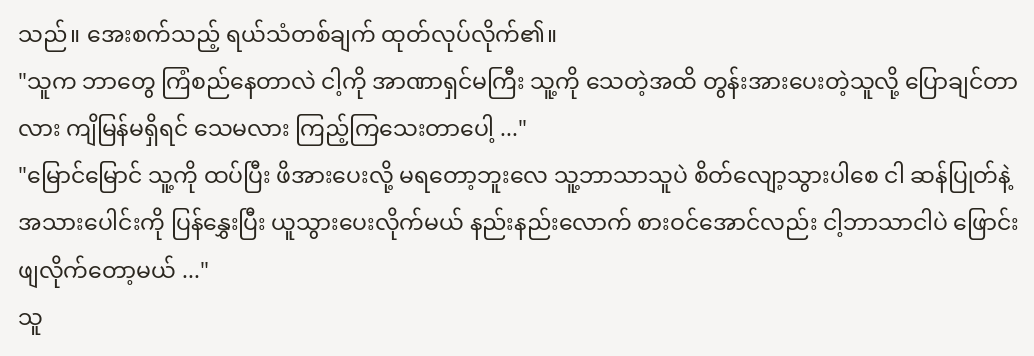သည်။ အေးစက်သည့် ရယ်သံတစ်ချက် ထုတ်လုပ်လိုက်၏။
"သူက ဘာတွေ ကြံစည်နေတာလဲ ငါ့ကို အာဏာရှင်မကြီး သူ့ကို သေတဲ့အထိ တွန်းအားပေးတဲ့သူလို့ ပြောချင်တာလား ကျိမြန်မရှိရင် သေမလား ကြည့်ကြသေးတာပေါ့ ..."
"မြောင်မြောင် သူ့ကို ထပ်ပြီး ဖိအားပေးလို့ မရတော့ဘူးလေ သူ့ဘာသာသူပဲ စိတ်လျော့သွားပါစေ ငါ ဆန်ပြုတ်နဲ့ အသားပေါင်းကို ပြန်နွှေးပြီး ယူသွားပေးလိုက်မယ် နည်းနည်းလောက် စားဝင်အောင်လည်း ငါ့ဘာသာငါပဲ ဖြောင်းဖျလိုက်တော့မယ် ..."
သူ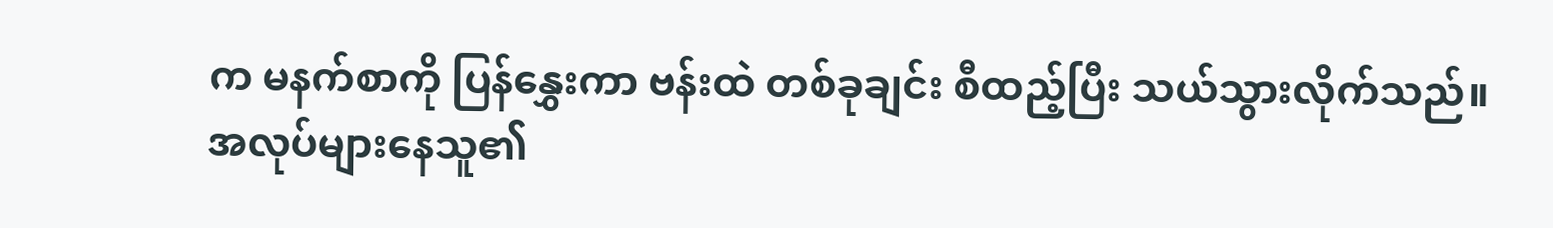က မနက်စာကို ပြန်နွှေးကာ ဗန်းထဲ တစ်ခုချင်း စီထည့်ပြီး သယ်သွားလိုက်သည်။
အလုပ်များနေသူ၏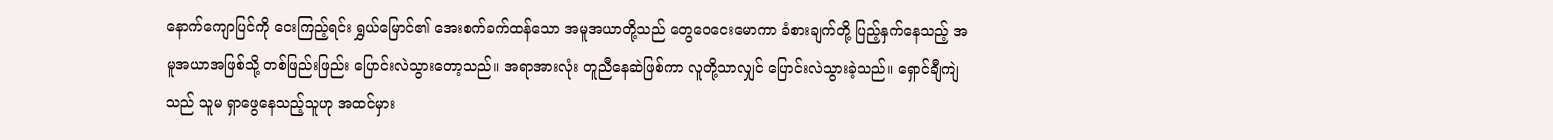နောက်ကျောပြင်ကို ငေးကြည့်ရင်း ရွှယ်မြောင်၏ အေးစက်ခက်ထန်သော အမူအယာတို့သည် တွေဝေငေးမောကာ ခံစားချက်တို့ ပြည့်နှက်နေသည့် အမူအယာအဖြစ်သို့ တစ်ဖြည်းဖြည်း ပြောင်းလဲသွားတော့သည်။ အရာအားလုံး တူညီနေဆဲဖြစ်ကာ လူတို့သာလျှင် ပြောင်းလဲသွားခဲ့သည်။ ရှောင်ချီကျဲသည် သူမ ရှာဖွေနေသည့်သူဟု အထင်မှား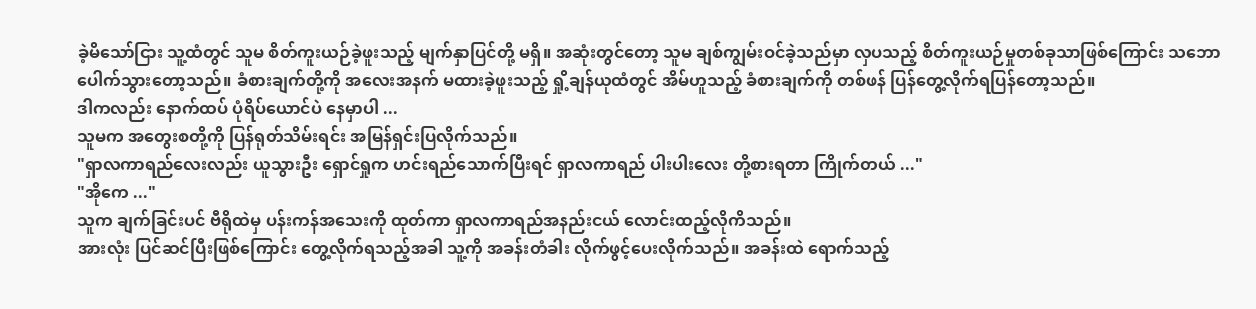ခဲ့မိသော်ငြား သူ့ထံတွင် သူမ စိတ်ကူးယဉ်ခဲ့ဖူးသည့် မျက်နှာပြင်တို့ မရှိ။ အဆုံးတွင်တော့ သူမ ချစ်ကျွမ်းဝင်ခဲ့သည်မှာ လှပသည့် စိတ်ကူးယဉ်မှုတစ်ခုသာဖြစ်ကြောင်း သဘောပေါက်သွားတော့သည်။ ခံစားချက်တို့ကို အလေးအနက် မထားခဲ့ဖူးသည့် ရှို့ချန်ယုထံတွင် အိမ်ဟူသည့် ခံစားချက်ကို တစ်ဖန် ပြန်တွေ့လိုက်ရပြန်တော့သည်။
ဒါကလည်း နောက်ထပ် ပုံရိပ်ယောင်ပဲ နေမှာပါ ...
သူမက အတွေးစတို့ကို ပြန်ရုတ်သိမ်းရင်း အမြန်ရှင်းပြလိုက်သည်။
"ရှာလကာရည်လေးလည်း ယူသွားဦး ရှောင်ရှုက ဟင်းရည်သောက်ပြီးရင် ရှာလကာရည် ပါးပါးလေး တို့စားရတာ ကြိုက်တယ် ..."
"အိုကေ ..."
သူက ချက်ခြင်းပင် ဗီရိုထဲမှ ပန်းကန်အသေးကို ထုတ်ကာ ရှာလကာရည်အနည်းငယ် လောင်းထည့်လိုကိသည်။
အားလုံး ပြင်ဆင်ပြီးဖြစ်ကြောင်း တွေ့လိုက်ရသည့်အခါ သူ့ကို အခန်းတံခါး လိုက်ဖွင့်ပေးလိုက်သည်။ အခန်းထဲ ရောက်သည့်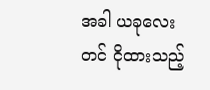အခါ ယခုလေးတင် ငိုထားသည့်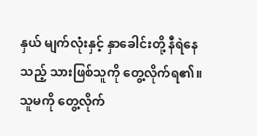နှယ် မျက်လုံးနှင့် နှာခေါင်းတို့ နီရဲနေသည့် သားဖြစ်သူကို တွေ့လိုက်ရ၏။ သူမကို တွေ့လိုက်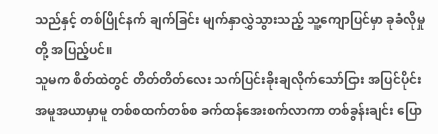သည်နှင့် တစ်ပြိုင်နက် ချက်ခြင်း မျက်နှာလွှဲသွားသည့် သူ့ကျောပြင်မှာ ခုခံလိုမှုတို့ အပြည့်ပင်။
သူမက စိတ်ထဲတွင် တိတ်တိတ်လေး သက်ပြင်းခိုးချလိုက်သော်ငြား အပြင်ပိုင်းအမူအယာမှာမူ တစ်စထက်တစ်စ ခက်ထန်အေးစက်လာကာ တစ်ခွန်းချင်း ပြော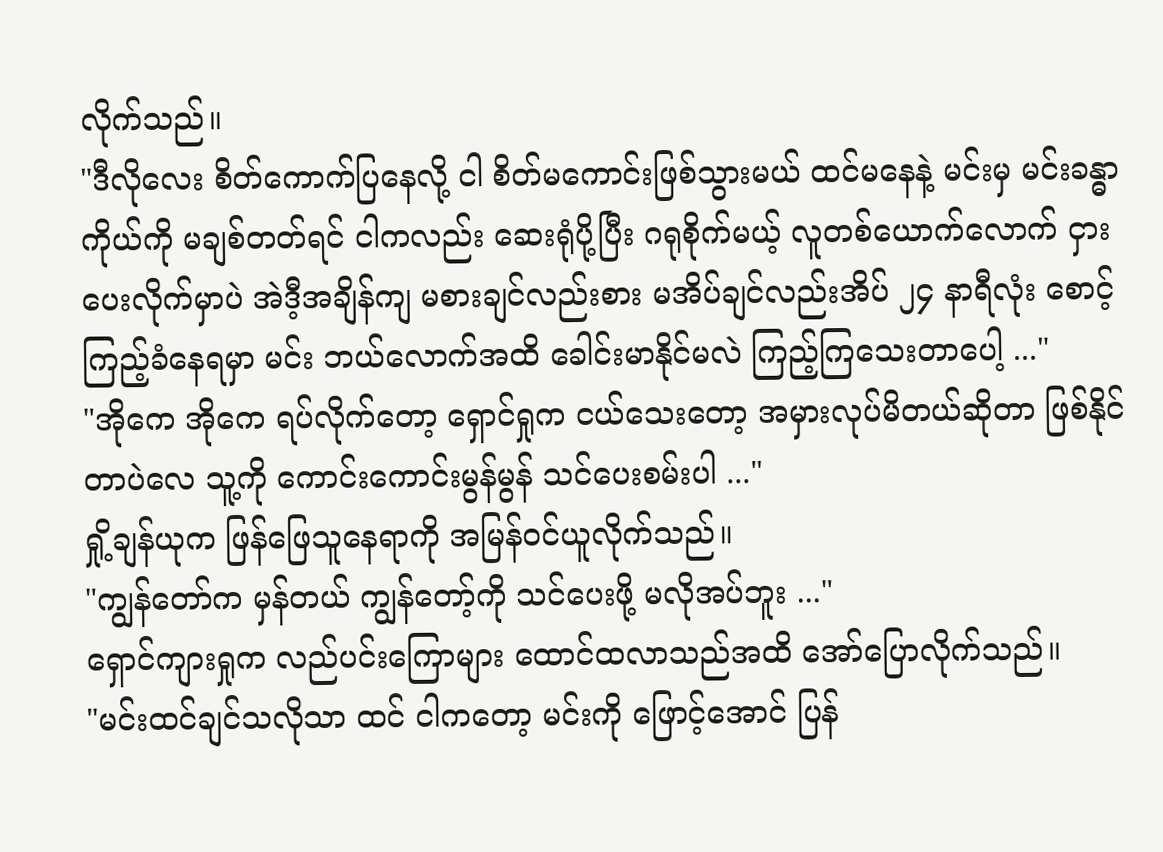လိုက်သည်။
"ဒီလိုလေး စိတ်ကောက်ပြနေလို့ ငါ စိတ်မကောင်းဖြစ်သွားမယ် ထင်မနေနဲ့ မင်းမှ မင်းခန္ဓာကိုယ်ကို မချစ်တတ်ရင် ငါကလည်း ဆေးရုံပို့ပြီး ဂရုစိုက်မယ့် လူတစ်ယောက်လောက် ငှားပေးလိုက်မှာပဲ အဲဒီ့အချိန်ကျ မစားချင်လည်းစား မအိပ်ချင်လည်းအိပ် ၂၄ နာရီလုံး စောင့်ကြည့်ခံနေရမှာ မင်း ဘယ်လောက်အထိ ခေါင်းမာနိုင်မလဲ ကြည့်ကြသေးတာပေါ့ ..."
"အိုကေ အိုကေ ရပ်လိုက်တော့ ရှောင်ရှုက ငယ်သေးတော့ အမှားလုပ်မိတယ်ဆိုတာ ဖြစ်နိုင်တာပဲလေ သူ့ကို ကောင်းကောင်းမွန်မွန် သင်ပေးစမ်းပါ ..."
ရှို့ချန်ယုက ဖြန်ဖြေသူနေရာကို အမြန်ဝင်ယူလိုက်သည်။
"ကျွန်တော်က မှန်တယ် ကျွန်တော့်ကို သင်ပေးဖို့ မလိုအပ်ဘူး ..."
ရှောင်ကျားရှုက လည်ပင်းကြောများ ထောင်ထလာသည်အထိ အော်ပြောလိုက်သည်။
"မင်းထင်ချင်သလိုသာ ထင် ငါကတော့ မင်းကို ဖြောင့်အောင် ပြန်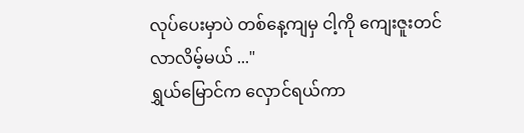လုပ်ပေးမှာပဲ တစ်နေ့ကျမှ ငါ့ကို ကျေးဇူးတင်လာလိမ့်မယ် ..."
ရွှယ်မြောင်က လှောင်ရယ်ကာ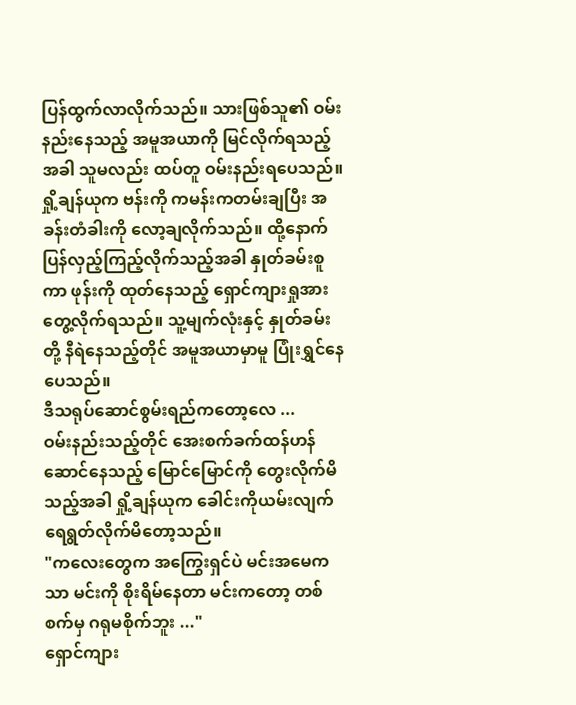ပြန်ထွက်လာလိုက်သည်။ သားဖြစ်သူ၏ ဝမ်းနည်းနေသည့် အမူအယာကို မြင်လိုက်ရသည့်အခါ သူမလည်း ထပ်တူ ဝမ်းနည်းရပေသည်။
ရှို့ချန်ယုက ဗန်းကို ကမန်းကတမ်းချပြီး အခန်းတံခါးကို လော့ချလိုက်သည်။ ထို့နောက် ပြန်လှည့်ကြည့်လိုက်သည့်အခါ နှုတ်ခမ်းစူကာ ဖုန်းကို ထုတ်နေသည့် ရှောင်ကျားရှုအား တွေ့လိုက်ရသည်။ သူ့မျက်လုံးနှင့် နှုတ်ခမ်းတို့ နီရဲနေသည့်တိုင် အမူအယာမှာမူ ပြုံးရွှင်နေပေသည်။
ဒီသရုပ်ဆောင်စွမ်းရည်ကတော့လေ ...
ဝမ်းနည်းသည့်တိုင် အေးစက်ခက်ထန်ဟန်ဆောင်နေသည့် မြောင်မြောင်ကို တွေးလိုက်မိသည့်အခါ ရှို့ချန်ယုက ခေါင်းကိုယမ်းလျက် ရေရွတ်လိုက်မိတော့သည်။
"ကလေးတွေက အကြွေးရှင်ပဲ မင်းအမေကသာ မင်းကို စိုးရိမ်နေတာ မင်းကတော့ တစ်စက်မှ ဂရုမစိုက်ဘူး ..."
ရှောင်ကျား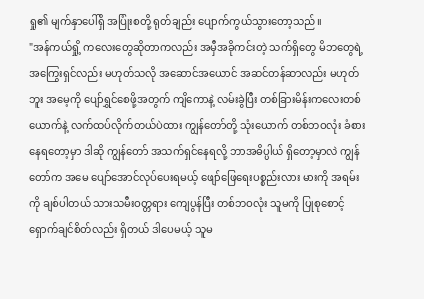ရှု၏ မျက်နှာပေါ်ရှိ အပြုံးစတို့ ရုတ်ချည်း ပျောက်ကွယ်သွားတော့သည်။
"အန်ကယ်ရှို့ ကလေးတွေဆိုတာကလည်း အမှီအခိုကင်းတဲ့ သက်ရှိတွေ မိဘတွေရဲ့ အကြွေးရှင်လည်း မဟုတ်သလို အဆောင်အယောင် အဆင်တန်ဆာလည်း မဟုတ်ဘူး အမေ့ကို ပျော်ရွှင်စေဖို့အတွက် ကျိကောနဲ့ လမ်းခွဲပြီး တစ်ခြားမိန်းကလေးတစ်ယောက်နဲ့ လက်ထပ်လိုက်တယ်ပဲထား ကျွန်တော်တို့ သုံးယောက် တစ်ဘဝလုံး ခံစားနေရတော့မှာ ဒါဆို ကျွန်တော် အသက်ရှင်နေရလို့ ဘာအဓိပ္ပါယ် ရှိတော့မှာလဲ ကျွန်တော်က အမေ ပျော်အောင်လုပ်ပေးရမယ့် ဖျော်ဖြေရေးပစ္စည်းလား မားကို အရမ်းကို ချစ်ပါတယ် သားသမီးဝတ္တရား ကျေပွန်ပြီး တစ်ဘဝလုံး သူမကို ပြုစုစောင့်ရှောက်ချင်စိတ်လည်း ရှိတယ် ဒါပေမယ့် သူမ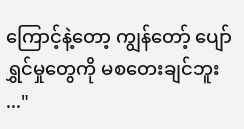ကြောင့်နဲ့တော့ ကျွန်တော့် ပျော်ရွှင်မှုတွေကို မစတေးချင်ဘူး ..."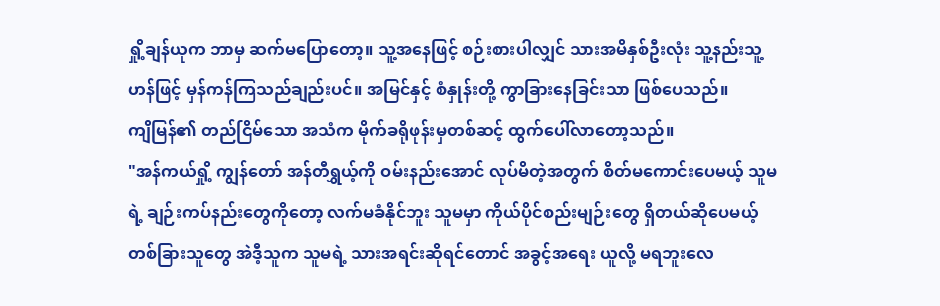ရှို့ချန်ယုက ဘာမှ ဆက်မပြောတော့။ သူ့အနေဖြင့် စဉ်းစားပါလျှင် သားအမိနှစ်ဦးလုံး သူ့နည်းသူ့ဟန်ဖြင့် မှန်ကန်ကြသည်ချည်းပင်။ အမြင်နှင့် စံနှုန်းတို့ ကွာခြားနေခြင်းသာ ဖြစ်ပေသည်။
ကျိမြန်၏ တည်ငြိမ်သော အသံက မိုက်ခရိုဖုန်းမှတစ်ဆင့် ထွက်ပေါ်လာတော့သည်။
"အန်ကယ်ရှို့ ကျွန်တော် အန်တီရွှယ့်ကို ဝမ်းနည်းအောင် လုပ်မိတဲ့အတွက် စိတ်မကောင်းပေမယ့် သူမရဲ့ ချဉ်းကပ်နည်းတွေကိုတော့ လက်မခံနိုင်ဘူး သူမမှာ ကိုယ်ပိုင်စည်းမျဉ်းတွေ ရှိတယ်ဆိုပေမယ့် တစ်ခြားသူတွေ အဲဒီ့သူက သူမရဲ့ သားအရင်းဆိုရင်တောင် အခွင့်အရေး ယူလို့ မရဘူးလေ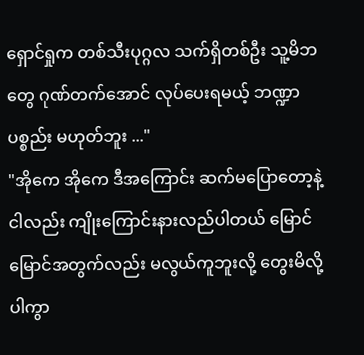ရှောင်ရှုက တစ်သီးပုဂ္ဂလ သက်ရှိတစ်ဦး သူ့မိဘတွေ ဂုဏ်တက်အောင် လုပ်ပေးရမယ့် ဘဏ္ဍာပစ္စည်း မဟုတ်ဘူး ..."
"အိုကေ အိုကေ ဒီအကြောင်း ဆက်မပြောတော့နဲ့ ငါလည်း ကျိုးကြောင်းနားလည်ပါတယ် မြောင်မြောင်အတွက်လည်း မလွယ်ကူဘူးလို့ တွေးမိလို့ပါကွာ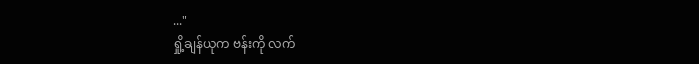..."
ရှို့ချန်ယုက ဗန်းကို လက်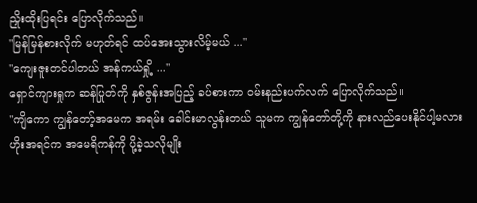ညှိုးထိုးပြရင်း ပြောလိုက်သည်။
"မြန်မြန်စားလိုက် မဟုတ်ရင် ထပ်အေးသွားလိမ့်မယ် ..."
"ကျေးဇူးတင်ပါတယ် အန်ကယ်ရှို့ ..."
ရှောင်ကျားရှုက ဆန်ပြုတ်ကို နှစ်ဇွန်းအပြည့် ခပ်စားကာ ဝမ်းနည်းပက်လက် ပြောလိုက်သည်။
"ကျိကော ကျွန်တော့်အမေက အရမ်း ခေါင်းမာလွန်းတယ် သူမက ကျွန်တော်တို့ကို နားလည်ပေးနိုင်ပါ့မလား ဟိုးအရင်က အမေရိကန်ကို ပို့ခဲ့သလိုမျိုး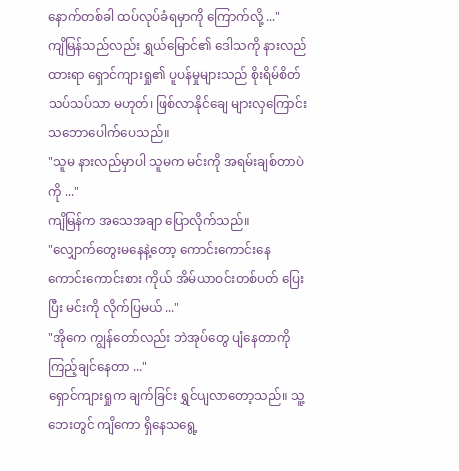နောက်တစ်ခါ ထပ်လုပ်ခံရမှာကို ကြောက်လို့ ..."
ကျိမြန်သည်လည်း ရွှယ်မြောင်၏ ဒေါသကို နားလည်ထားရာ ရှောင်ကျားရှု၏ ပူပန်မှုများသည် စိုးရိမ်စိတ်သပ်သပ်သာ မဟုတ်၊ ဖြစ်လာနိုင်ချေ များလှကြောင်း သဘောပေါက်ပေသည်။
"သူမ နားလည်မှာပါ သူမက မင်းကို အရမ်းချစ်တာပဲကို ..."
ကျိမြန်က အသေအချာ ပြောလိုက်သည်။
"လျှောက်တွေးမနေနဲ့တော့ ကောင်းကောင်းနေ ကောင်းကောင်းစား ကိုယ် အိမ်ယာဝင်းတစ်ပတ် ပြေးပြီး မင်းကို လိုက်ပြမယ် ..."
"အိုကေ ကျွန်တော်လည်း ဘဲအုပ်တွေ ပျံနေတာကို ကြည့်ချင်နေတာ ..."
ရှောင်ကျားရှုက ချက်ခြင်း ရွှင်ပျလာတော့သည်။ သူ့ဘေးတွင် ကျိကော ရှိနေသရွေ့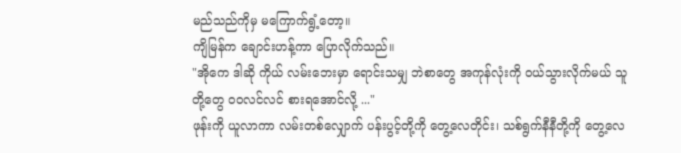မည်သည်ကိုမှ မကြောက်ရွံ့တော့။
ကျိမြန်က ချောင်းဟန့်ကာ ပြောလိုက်သည်။
"အိုကေ ဒါဆို ကိုယ် လမ်းဘေးမှာ ရောင်းသမျှ ဘဲစာတွေ အကုန်လုံးကို ဝယ်သွားလိုက်မယ် သူတို့တွေ ဝဝလင်လင် စားရအောင်လို့ ..."
ဖုန်းကို ယူလာကာ လမ်းတစ်လျှောက် ပန်းပွင့်တို့ကို တွေ့လေတိုင်း၊ သစ်ရွက်နီနီတို့ကို တွေ့လေ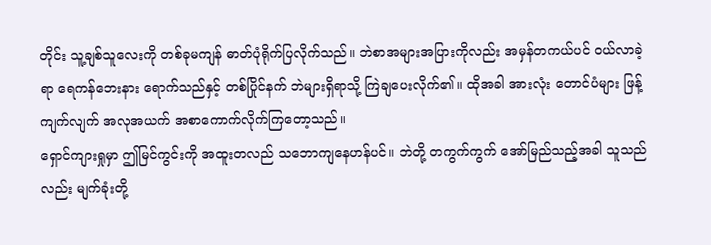တိုင်း သူ့ချစ်သူလေးကို တစ်ခုမကျန် ဓာတ်ပုံရိုက်ပြလိုက်သည်။ ဘဲစာအများအပြားကိုလည်း အမှန်တကယ်ပင် ဝယ်လာခဲ့ရာ ရေကန်ဘေးနား ရောက်သည်နှင့် တစ်ပြိုင်နက် ဘဲများရှိရာသို့ ကြဲချပေးလိုက်၏။ ထိုအခါ အားလုံး တောင်ပံများ ဖြန့်ကျက်လျက် အလုအယက် အစာကောက်လိုက်ကြတော့သည်။
ရှောင်ကျားရှုမှာ ဤမြင်ကွင်းကို အထူးတလည် သဘောကျနေဟန်ပင်။ ဘဲတို့ တကွက်ကွက် အော်မြည်သည့်အခါ သူသည်လည်း မျက်ခုံးတို့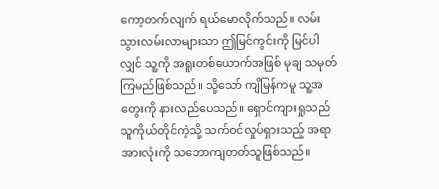ကော့တက်လျက် ရယ်မောလိုက်သည်။ လမ်းသွားလမ်းလာများသာ ဤမြင်ကွင်းကို မြင်ပါလျှင် သူ့ကို အရူးတစ်ယောက်အဖြစ် မုချ သမုတ်ကြမည်ဖြစ်သည်။ သို့သော် ကျိမြန်ကမူ သူ့အတွေးကို နားလည်ပေသည်။ ရှောင်ကျားရှုသည် သူကိုယ်တိုင်ကဲ့သို့ သက်ဝင်လှုပ်ရှားသည့် အရာအားလုံးကို သဘောကျတတ်သူဖြစ်သည်။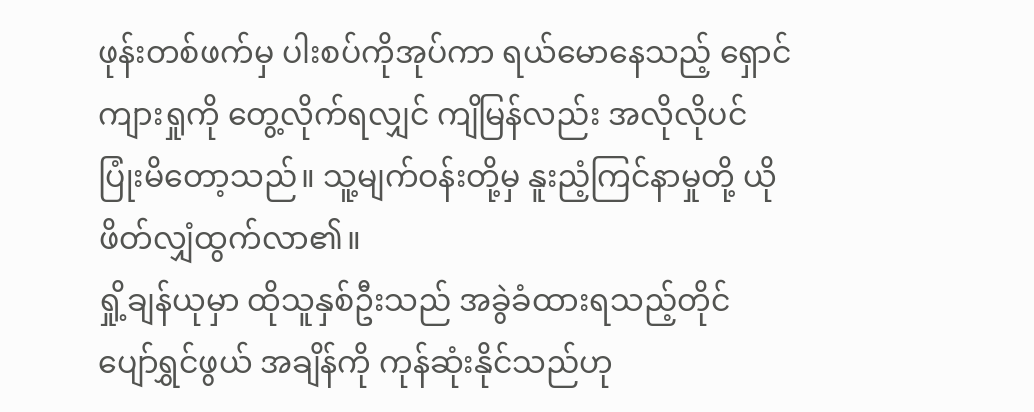ဖုန်းတစ်ဖက်မှ ပါးစပ်ကိုအုပ်ကာ ရယ်မောနေသည့် ရှောင်ကျားရှုကို တွေ့လိုက်ရလျှင် ကျိမြန်လည်း အလိုလိုပင် ပြုံးမိတော့သည်။ သူ့မျက်ဝန်းတို့မှ နူးညံ့ကြင်နာမှုတို့ ယိုဖိတ်လျှံထွက်လာ၏။
ရှို့ချန်ယုမှာ ထိုသူနှစ်ဦးသည် အခွဲခံထားရသည့်တိုင် ပျော်ရွှင်ဖွယ် အချိန်ကို ကုန်ဆုံးနိုင်သည်ဟု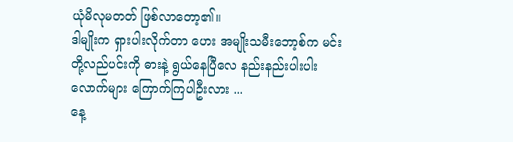ယုံမိလုမတတ် ဖြစ်လာတော့၏။
ဒါမျိုးက ရှားပါးလိုက်တာ ဟေး အမျိုးသမီးဘော့စ်က မင်းတို့လည်ပင်းကို ဓားနဲ့ ရွယ်နေပြီလေ နည်းနည်းပါးပါးလောက်များ ကြောက်ကြပါဦးလား ...
နေ့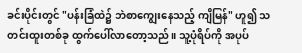ခင်းပိုင်းတွင် "ပန်းခြံထဲ၌ ဘဲစာကျွေးနေသည့် ကျိမြန်" ဟူ၍ သတင်းထူးတစ်ခု ထွက်ပေါ်လာတော့သည်။ သူ့ပုံရိပ်ကို အပုပ်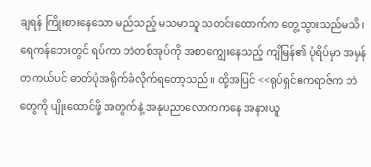ချရန် ကြိုးစားနေသော မည်သည့် မသမာသူ သတင်းထောက်က တွေ့သွားသည်မသိ၊ ရေကန်ဘေးတွင် ရပ်ကာ ဘဲတစ်အုပ်ကို အစာကျွေးနေသည့် ကျိမြန်၏ ပုံရိပ်မှာ အမှန်တကယ်ပင် ဓာတ်ပုံအရိုက်ခံလိုက်ရတော့သည်။ ထို့အပြင် <<ရုပ်ရှင်ဧကရာဇ်က ဘဲတွေကို ပျိုးထောင်ဖို့ အတွက်နဲ့ အနုပညာလောကကနေ အနားယူ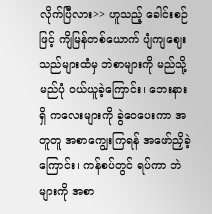လိုက်ပြီလား>> ဟူသည့် ခေါင်းစဉ်ဖြင့် ကျိမြန်တစ်ယောက် ပျံကျဈေးသည်များထံမှ ဘဲစာများကို မည်သို့မည်ပုံ ဝယ်ယူခဲ့ကြောင်း၊ ဘေးနားရှိ ကလေးများကို ခွဲဝေပေးကာ အတူတူ အစာကျွေးကြရန် အဖော်ညှိခဲ့ကြောင်း၊ ကန်စပ်တွင် ရပ်ကာ ဘဲများကို အစာ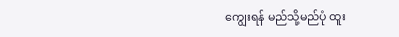ကျွေးရန် မည်သို့မည်ပုံ ထူး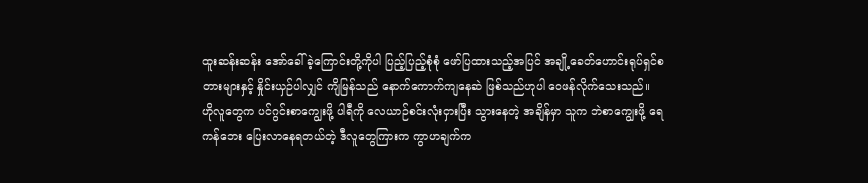ထူးဆန်းဆန်း အော်ခေါ်ခဲ့ကြောင်းတို့ကိုပါ ပြည့်ပြည့်စုံစုံ ဖော်ပြထားသည့်အပြင် အချို့ခေတ်ဟောင်းရုပ်ရှင်စတားများနှင့် နှိုင်းယှဉ်ပါလျှင် ကျိမြန်သည် နောက်ကောက်ကျနေဆဲ ဖြစ်သည်ဟုပါ ဝေဖန်လိုက်သေးသည်။
ဟိုလူတွေက ပင်ဂွင်းစာကျွေးဖို့ ပါရီကို လေယာဉ်စင်းလုံးငှားပြီး သွားနေတဲ့ အချိန်မှာ သူက ဘဲစာကျွေးဖို့ ရေကန်ဘေး ပြေးလာနေရတယ်တဲ့ ဒီလူတွေကြားက ကွာဟချက်က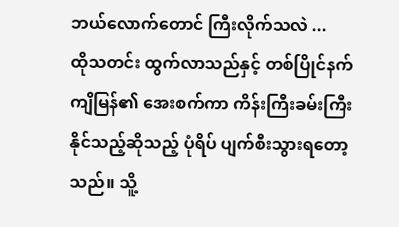ဘယ်လောက်တောင် ကြီးလိုက်သလဲ ...
ထိုသတင်း ထွက်လာသည်နှင့် တစ်ပြိုင်နက် ကျိမြန်၏ အေးစက်ကာ ကိန်းကြီးခမ်းကြီးနိုင်သည့်ဆိုသည့် ပုံရိပ် ပျက်စီးသွားရတော့သည်။ သိူ့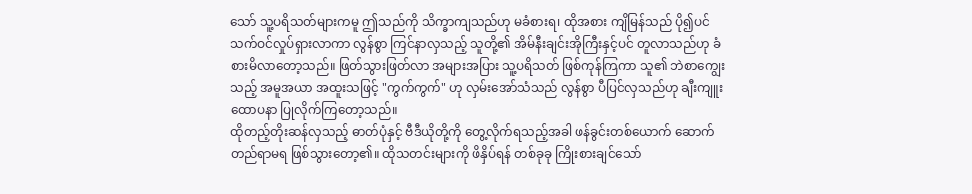သော် သူ့ပရိသတ်များကမူ ဤသည်ကို သိက္ခာကျသည်ဟု မခံစားရ၊ ထိုအစား ကျိမြန်သည် ပို၍ပင် သက်ဝင်လှုပ်ရှားလာကာ လွန်စွာ ကြင်နာလှသည့် သူတို့၏ အိမ်နီးချင်းအိုကြီးနှင့်ပင် တူလာသည်ဟု ခံစားမိလာတော့သည်။ ဖြတ်သွားဖြတ်လာ အများအပြား သူ့ပရိသတ် ဖြစ်ကုန်ကြကာ သူ၏ ဘဲစာကျွေးသည့် အမူအယာ အထူးသဖြင့် "ကွက်ကွက်" ဟု လှမ်းအော်သံသည် လွန်စွာ ပီပြင်လှသည်ဟု ချီးကျူးထောပနာ ပြုလိုက်ကြတော့သည်။
ထိုတည့်တိုးဆန်လှသည့် ဓာတ်ပုံနှင့် ဗီဒီယိုတို့ကို တွေ့လိုက်ရသည့်အခါ ဖန်ခွင်းတစ်ယောက် ဆောက်တည်ရာမရ ဖြစ်သွားတော့၏။ ထိုသတင်းများကို ဖိနှိပ်ရန် တစ်ခုခု ကြိုးစားချင်သော်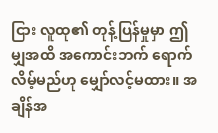ငြား လူထု၏ တုန့်ပြန်မှုမှာ ဤမျှအထိ အကောင်းဘက် ရောက်လိမ့်မည်ဟု မျှော်လင့်မထား။ အချိန်အ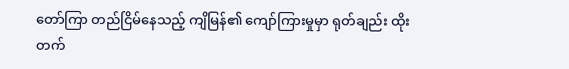တော်ကြာ တည်ငြိမ်နေသည့် ကျိမြန်၏ ကျော်ကြားမှုမှာ ရုတ်ချည်း ထိုးတက်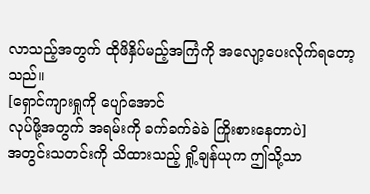လာသည့်အတွက် ထိုဖိနှိပ်မည့်အကြံကို အလျော့ပေးလိုက်ရတော့သည်။
[ရှောင်ကျားရှုကို ပျော်အောင်
လုပ်ဖို့အတွက် အရမ်းကို ခက်ခက်ခဲခဲ ကြိုးစားနေတာပဲ]
အတွင်းသတင်းကို သိထားသည့် ရှို့ချန်ယုက ဤသို့သာ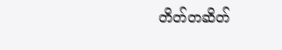တိတ်တဆိတ်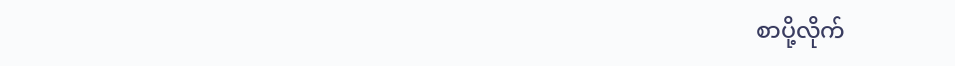စာပို့လိုက်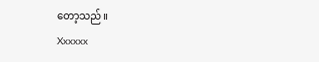တော့သည်။
Xxxxxx